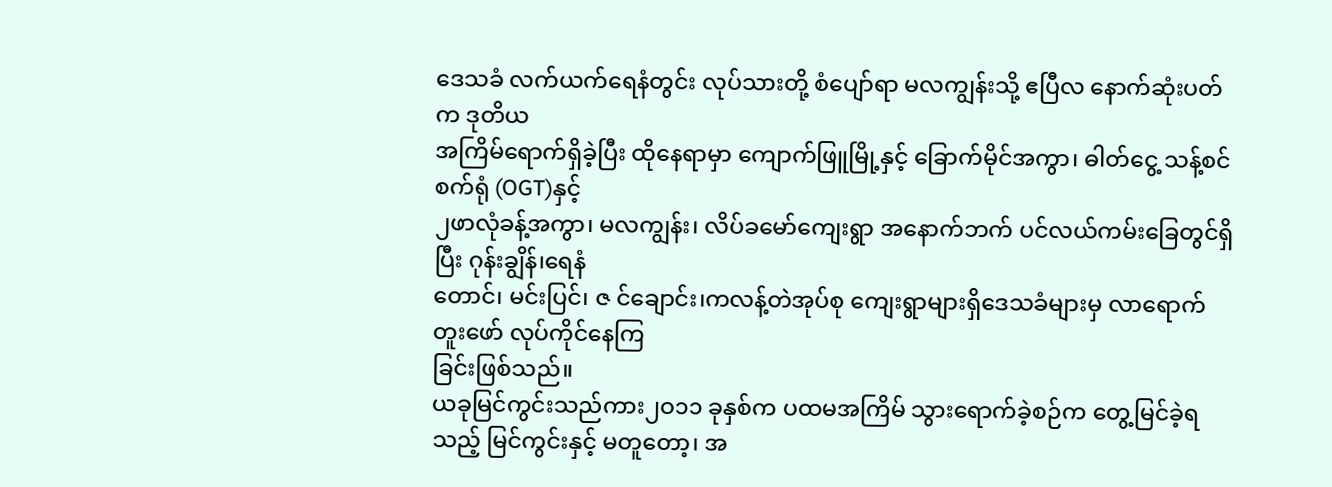ဒေသခံ လက်ယက်ရေနံတွင်း လုပ်သားတို့ စံပျော်ရာ မလကျွန်းသို့ ဧပြီလ နောက်ဆုံးပတ်က ဒုတိယ
အကြိမ်ရောက်ရှိခဲ့ပြီး ထိုနေရာမှာ ကျောက်ဖြူမြို့နှင့် ခြောက်မိုင်အကွာ၊ ဓါတ်ငွေ့ သန့်စင်စက်ရုံ (OGT)နှင့်
၂ဖာလုံခန့်အကွာ၊ မလကျွန်း၊ လိပ်ခမော်ကျေးရွာ အနောက်ဘက် ပင်လယ်ကမ်းခြေတွင်ရှိပြီး ဂုန်းချွိန်၊ရေနံ
တောင်၊ မင်းပြင်၊ ဇ င်ချောင်း၊ကလန့်တဲအုပ်စု ကျေးရွာများရှိဒေသခံများမှ လာရောက်တူးဖော် လုပ်ကိုင်နေကြ
ခြင်းဖြစ်သည်။
ယခုမြင်ကွင်းသည်ကား၂ဝ၁၁ ခုနှစ်က ပထမအကြိမ် သွားရောက်ခဲ့စဉ်က တွေ့မြင်ခဲ့ရသည့် မြင်ကွင်းနှင့် မတူတော့၊ အ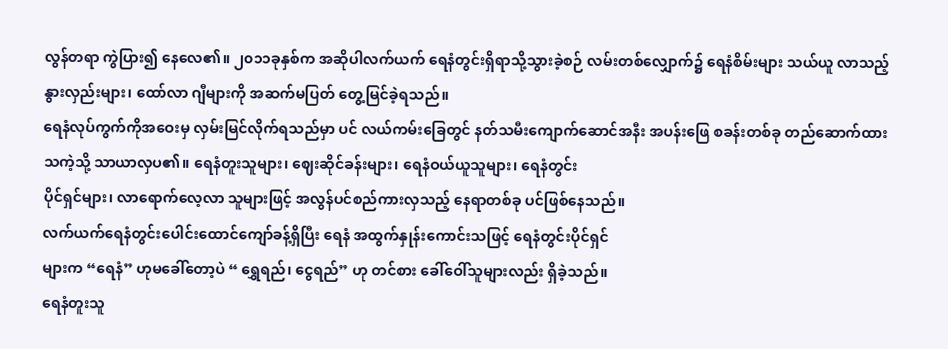လွန်တရာ ကွဲပြား၍ နေလေ၏။ ၂၀၁၁ခုနှစ်က အဆိုပါလက်ယက် ရေနံတွင်းရှိရာသို့သွားခဲ့စဉ် လမ်းတစ်လျှောက်၌ ရေနံစိမ်းများ သယ်ယူ လာသည့် နွားလှည်းများ၊ ထော်လာ ဂျီများကို အဆက်မပြတ် တွေ့မြင်ခဲ့ရသည်။
ရေနံလုပ်ကွက်ကိုအဝေးမှ လှမ်းမြင်လိုက်ရသည်မှာ ပင် လယ်ကမ်းခြေတွင် နတ်သမီးကျောက်ဆောင်အနီး အပန်းဖြေ စခန်းတစ်ခု တည်ဆောက်ထားသကဲ့သို့ သာယာလှပ၏။ ရေနံတူးသူများ၊ ဈေးဆိုင်ခန်းများ၊ ရေနံဝယ်ယူသူများ၊ ရေနံတွင်း
ပိုင်ရှင်များ၊ လာရောက်လေ့လာ သူများဖြင့် အလွန်ပင်စည်ကားလှသည့် နေရာတစ်ခု ပင်ဖြစ်နေသည်။
လက်ယက်ရေနံတွင်းပေါင်းထောင်ကျော်ခန့်ရှိပြီး ရေနံ အထွက်နှုန်းကောင်းသဖြင့် ရေနံတွင်းပိုင်ရှင်
များက “ရေနံ” ဟုမခေါ်တော့ပဲ “ ရွှေရည်၊ ငွေရည်” ဟု တင်စား ခေါ်ဝေါ်သူများလည်း ရှိခဲ့သည်။
ရေနံတူးသူ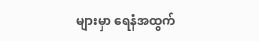များမှာ ရေနံအထွက်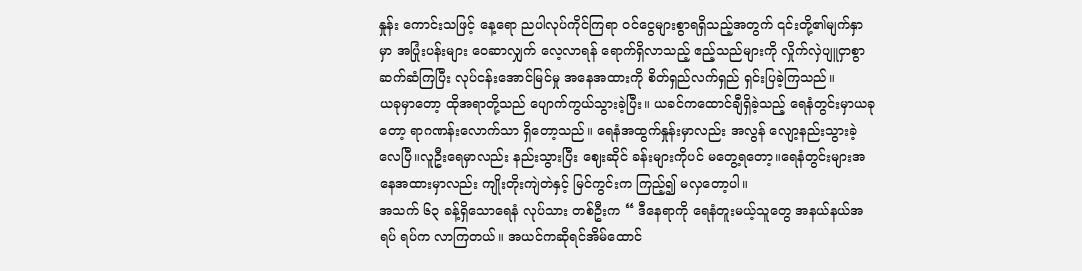နှုန်း ကောင်းသဖြင့် နေ့ရော ညပါလုပ်ကိုင်ကြရာ ဝင်ငွေများစွာရရှိသည့်အတွက် ၎င်းတို့၏မျက်နှာမှာ အပြုံးပန်းများ ဝေဆာလျှက် လေ့လာရန် ရောက်ရှိလာသည့် ဧည့်သည်များကို လှိုက်လှဲပျူငှာစွာဆက်ဆံကြပြီး လုပ်ငန်းအောင်မြင်မှု အနေအထားကို စိတ်ရှည်လက်ရှည် ရှင်းပြခဲ့ကြသည်။
ယခုမှာတော့ ထိုအရာတို့သည် ပျောက်ကွယ်သွားခဲ့ပြီး။ ယခင်ကထောင်ချီရှိခဲ့သည့် ရေနံတွင်းမှာယခု
တော့ ရာဂဏန်းလောက်သာ ရှိတော့သည်။ ရေနံအထွက်နှုန်းမှာလည်း အလွန် လျော့နည်းသွားခဲ့လေပြီ။လူဦးရေမှာလည်း နည်းသွားပြီး ဈေးဆိုင် ခန်းများကိုပင် မတွေ့ရတော့။ရေနံတွင်းများအနေအထားမှာလည်း ကျိုးတိုးကျဲတဲနှင့် မြင်ကွင်းက ကြည့်၍ မလှတော့ပါ။
အသက် ၆၃ ခန့်ရှိသောရေနံ လုပ်သား တစ်ဦးက “ ဒီနေရာကို ရေနံတူးမယ့်သူတွေ အနယ်နယ်အရပ် ရပ်က လာကြတယ်။ အယင်ကဆိုရင်အိမ်ထောင်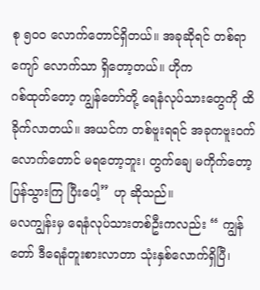စု ၅၀၀ လောက်တောင်ရှိတယ်။ အခုဆိုရင် တစ်ရာကျော် လောက်သာ ရှိတော့တယ်။ ဟိုက
ဂစ်ထုတ်တော့ ကျွန်တော်တို့ ရေနံလုပ်သားတွေကို ထိခိုက်လာတယ်။ အယင်က တစ်ဗူးရရင် အခုကဗူးဝက်
လောက်တောင် မရတော့ဘူး၊ တွက်ချေ မကိုက်တော့ ပြန်သွားကြ ပြီးပေါ့” ဟု ဆိုသည်။
မလကျွန်းမှ ရေနံလုပ်သားတစ်ဦးကလည်း “ ကျွန်တော် ဒီရေနံတူးစားလာတာ သုံးနှစ်လောက်ရှိပြီ၊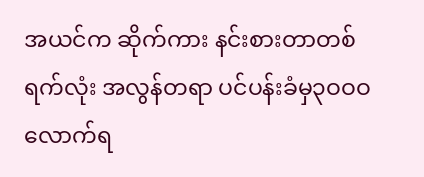အယင်က ဆိုက်ကား နင်းစားတာတစ်ရက်လုံး အလွန်တရာ ပင်ပန်းခံမှ၃ဝဝဝ လောက်ရ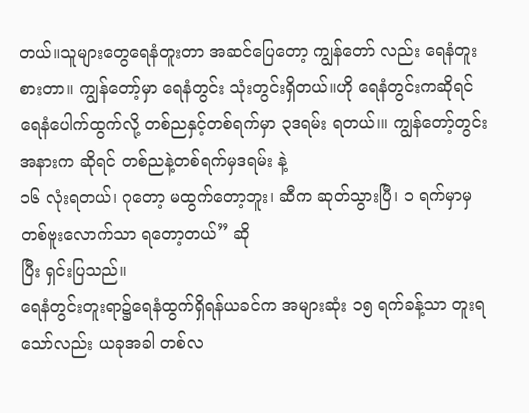တယ်။သူများတွေရေနံတူးတာ အဆင်ပြေတော့ ကျွန်တော် လည်း ရေနံတူးစားတာ။ ကျွန်တော့်မှာ ရေနံတွင်း သုံးတွင်းရှိတယ်။ဟို ရေနံတွင်းကဆိုရင် ရေနံပေါက်ထွက်လို့ တစ်ညနှင့်တစ်ရက်မှာ ၃ဒရမ်း ရတယ်၊။ ကျွန်တော့်တွင်းအနားက ဆိုရင် တစ်ညနဲ့တစ်ရက်မှဒရမ်း နဲ့
၁၆ လုံးရတယ်၊ ဂုတော့ မထွက်တော့ဘူး၊ ဆီက ဆုတ်သွားပြီ၊ ၁ ရက်မှာမှတစ်ဗူးလောက်သာ ရတော့တယ်” ဆို
ပြီး ရှင်းပြသည်။
ရေနံတွင်းတူးရာ၌ရေနံထွက်ရှိရန်ယခင်က အများဆုံး ၁၅ ရက်ခန့်သာ တူးရသော်လည်း ယခုအခါ တစ်လ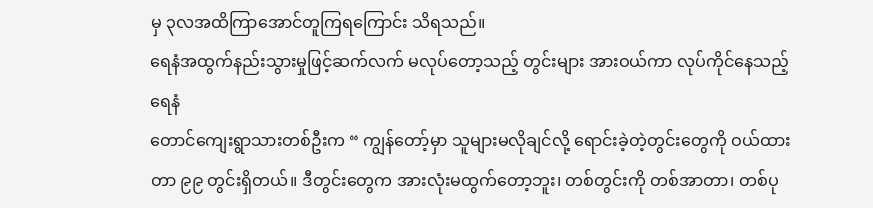မှ ၃လအထိကြာအောင်တူကြရကြောင်း သိရသည်။
ရေနံအထွက်နည်းသွားမှုဖြင့်ဆက်လက် မလုပ်တော့သည့် တွင်းများ အားဝယ်ကာ လုပ်ကိုင်နေသည့်ရေနံ
တောင်ကျေးရွာသားတစ်ဦးက “ ကျွန်တော့်မှာ သူများမလိုချင်လို့ ရောင်းခဲ့တဲ့တွင်းတွေကို ဝယ်ထားတာ ၉၉ တွင်းရှိတယ်။ ဒီတွင်းတွေက အားလုံးမထွက်တော့ဘူး၊ တစ်တွင်းကို တစ်အာတာ၊ တစ်ပု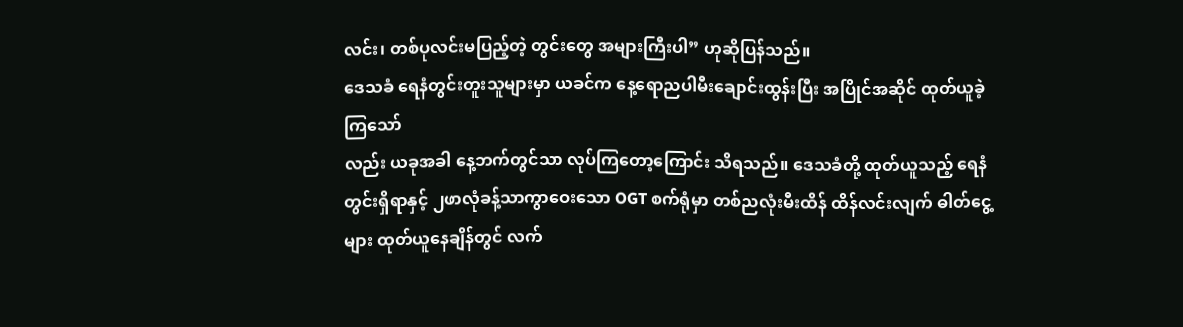လင်း၊ တစ်ပုလင်းမပြည့်တဲ့ တွင်းတွေ အများကြီးပါ” ဟုဆိုပြန်သည်။
ဒေသခံ ရေနံတွင်းတူးသူများမှာ ယခင်က နေ့ရောညပါမီးချောင်းထွန်းပြီး အပြိုင်အဆိုင် ထုတ်ယူခဲ့ကြသော်
လည်း ယခုအခါ နေ့ဘက်တွင်သာ လုပ်ကြတော့ကြောင်း သိရသည်။ ဒေသခံတို့ ထုတ်ယူသည့် ရေနံ
တွင်းရှိရာနှင့် ၂ဖာလုံခန့်သာကွာဝေးသော OGT စက်ရုံမှာ တစ်ညလုံးမီးထိန် ထိန်လင်းလျက် ဓါတ်ငွေ့များ ထုတ်ယူနေချိန်တွင် လက်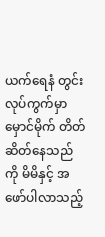ယက်ရေနံ တွင်း လုပ်ကွက်မှာမှောင်မိုက် တိတ် ဆိတ်နေသည်ကို မိမိနှင့် အဖော်ပါလာသည့်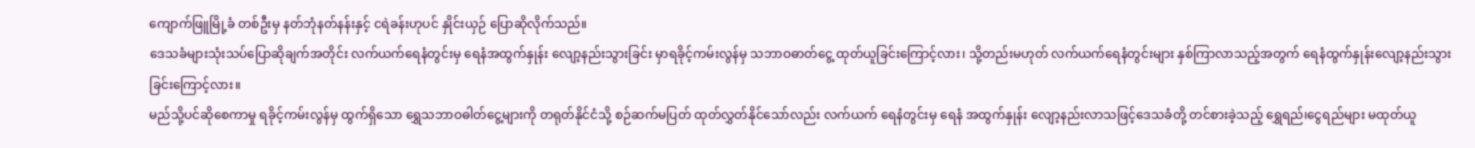ကျောက်ဖြူမြို့ခံ တစ်ဦးမှ နတ်ဘုံနတ်နန်းနှင့် ငရဲခန်းဟုပင် နှိုင်းယှဉ် ပြောဆိုလိုက်သည်။
ဒေသခံများသုံးသပ်ပြောဆိုချက်အတိုင်း လက်ယက်ရေနံတွင်းမှ ရေနံအထွက်နှုန်း လျော့နည်းသွားခြင်း မှာရခိုင့်ကမ်းလွန်မှ သဘာဝဓာတ်ငွေ့ ထုတ်ယူခြင်းကြောင့်လား၊ သို့တည်းမဟုတ် လက်ယက်ရေနံတွင်းများ နှစ်ကြာလာသည့်အတွက် ရေနံထွက်နှုန်းလျော့နည်းသွားခြင်းကြောင့်လား။
မည်သို့ပင်ဆိုစေကာမှု ရခိုင့်ကမ်းလွန်မှ ထွက်ရှိသော ရွှေသဘာဝဓါတ်ငွေ့များကို တရုတ်နိုင်ငံသို့ စဉ်ဆက်မပြတ် ထုတ်လွှတ်နိုင်သော်လည်း လက်ယက် ရေနံတွင်းမှ ရေနံ အထွက်နှုန်း လျော့နည်းလာသဖြင့်ဒေသခံတို့ တင်စားခဲ့သည့် ရွှေရည်၊ငွေရည်များ မထုတ်ယူ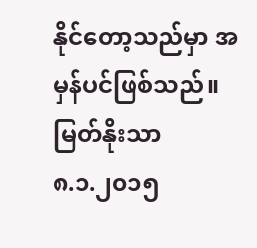နိုင်တော့သည်မှာ အမှန်ပင်ဖြစ်သည်။
မြတ်နိုးသာ
၈.၁.၂၀၁၅